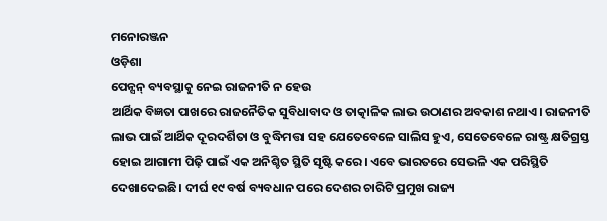ମନୋରଞ୍ଜନ
ଓଡ଼ିଶା
ପେନ୍ସନ୍ ବ୍ୟବସ୍ଥାକୁ ନେଇ ରାଜନୀତି ନ ହେଉ
ଆର୍ଥିକ ବିଜ୍ଞତା ପାଖରେ ରାଜନୈତିକ ସୁବିଧାବାଦ ଓ ତାତ୍କାଳିକ ଲାଭ ଉଠାଣର ଅବକାଶ ନଥାଏ। ରାଜନୀତି ଲାଭ ପାଇଁ ଆର୍ଥିକ ଦୂରଦର୍ଶିତା ଓ ବୁଦ୍ଧିମତ୍ତା ସହ ଯେତେବେଳେ ସାଲିସ ହୁଏ, ସେତେବେଳେ ରାଷ୍ଟ୍ର କ୍ଷତିଗ୍ରସ୍ତ ହୋଇ ଆଗାମୀ ପିଢ଼ି ପାଇଁ ଏକ ଅନିଶ୍ଚିତ ସ୍ଥିତି ସୃଷ୍ଟି କରେ। ଏବେ ଭାରତରେ ସେଭଳି ଏକ ପରିସ୍ଥିତି ଦେଖାଦେଇଛି। ଦୀର୍ଘ ୧୯ ବର୍ଷ ବ୍ୟବଧାନ ପରେ ଦେଶର ଚାରିଟି ପ୍ରମୁଖ ରାଜ୍ୟ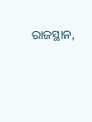ରାଜସ୍ଥାନ,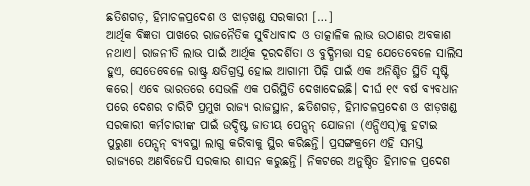ଛତିଶଗଡ଼, ହିମାଚଳପ୍ରଦେଶ ଓ ଝାଡ଼ଖଣ୍ଡ ସରକାରୀ […]
ଆର୍ଥିକ ବିଜ୍ଞତା ପାଖରେ ରାଜନୈତିକ ସୁବିଧାବାଦ ଓ ତାତ୍କାଳିକ ଲାଭ ଉଠାଣର ଅବକାଶ ନଥାଏ। ରାଜନୀତି ଲାଭ ପାଇଁ ଆର୍ଥିକ ଦୂରଦର୍ଶିତା ଓ ବୁଦ୍ଧିମତ୍ତା ସହ ଯେତେବେଳେ ସାଲିସ ହୁଏ, ସେତେବେଳେ ରାଷ୍ଟ୍ର କ୍ଷତିଗ୍ରସ୍ତ ହୋଇ ଆଗାମୀ ପିଢ଼ି ପାଇଁ ଏକ ଅନିଶ୍ଚିତ ସ୍ଥିତି ସୃଷ୍ଟି କରେ। ଏବେ ଭାରତରେ ସେଭଳି ଏକ ପରିସ୍ଥିତି ଦେଖାଦେଇଛି। ଦୀର୍ଘ ୧୯ ବର୍ଷ ବ୍ୟବଧାନ ପରେ ଦେଶର ଚାରିଟି ପ୍ରମୁଖ ରାଜ୍ୟ ରାଜସ୍ଥାନ, ଛତିଶଗଡ଼, ହିମାଚଳପ୍ରଦେଶ ଓ ଝାଡ଼ଖଣ୍ଡ ସରକାରୀ କର୍ମଚାରୀଙ୍କ ପାଇଁ ଉଦ୍ଦିଷ୍ଟ ଜାତୀୟ ପେନ୍ସନ୍ ଯୋଜନା (ଏନ୍ପିଏସ୍)କୁ ହଟାଇ ପୁରୁଣା ପେନ୍ସନ୍ ବ୍ୟବସ୍ଥା ଲାଗୁ କରିବାକୁ ସ୍ଥିର କରିଛନ୍ତି। ପ୍ରସଙ୍ଗକ୍ରମେ ଏହି ସମସ୍ତ ରାଜ୍ୟରେ ଅଣବିଜେପି ସରକାର ଶାସନ କରୁଛନ୍ତି। ନିକଟରେ ଅନୁଷ୍ଠିତ ହିମାଚଳ ପ୍ରଦେଶ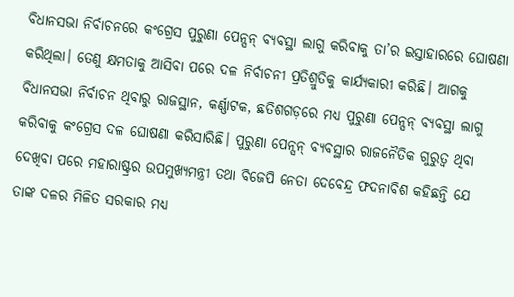ବିଧାନସଭା ନିର୍ବାଚନରେ କଂଗ୍ରେସ ପୁରୁଣା ପେନ୍ସନ୍ ବ୍ୟବସ୍ଥା ଲାଗୁ କରିବାକୁ ତା’ର ଇସ୍ତାହାରରେ ଘୋଷଣା କରିଥିଲା। ତେଣୁ କ୍ଷମତାକୁ ଆସିବା ପରେ ଦଳ ନିର୍ବାଚନୀ ପ୍ରତିଶ୍ରୁତିକୁ କାର୍ଯ୍ୟକାରୀ କରିଛି। ଆଗକୁ ବିଧାନସଭା ନିର୍ବାଚନ ଥିବାରୁ ରାଜସ୍ଥାନ, କର୍ଣ୍ଣାଟକ, ଛତିଶଗଡ଼ରେ ମଧ୍ୟ ପୁରୁଣା ପେନ୍ସନ୍ ବ୍ୟବସ୍ଥା ଲାଗୁ କରିବାକୁ କଂଗ୍ରେସ ଦଳ ଘୋଷଣା କରିସାରିଛି। ପୁରୁଣା ପେନ୍ସନ୍ ବ୍ୟବସ୍ଥାର ରାଜନୈତିକ ଗୁରୁତ୍ୱ ଥିବା ଦେଖିବା ପରେ ମହାରାଷ୍ଟ୍ରର ଉପମୁଖ୍ୟମନ୍ତ୍ରୀ ତଥା ବିଜେପି ନେତା ଦେବେନ୍ଦ୍ର ଫଦନାବିଶ କହିଛନ୍ତି ଯେ ତାଙ୍କ ଦଳର ମିଳିତ ସରକାର ମଧ୍ୟ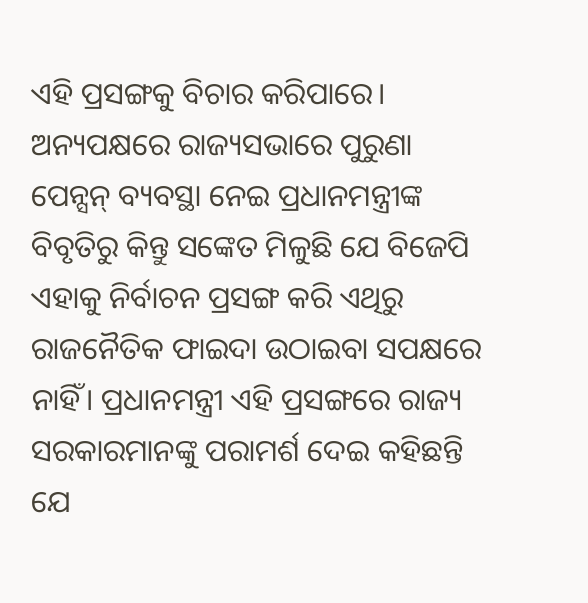ଏହି ପ୍ରସଙ୍ଗକୁ ବିଚାର କରିପାରେ।
ଅନ୍ୟପକ୍ଷରେ ରାଜ୍ୟସଭାରେ ପୁରୁଣା ପେନ୍ସନ୍ ବ୍ୟବସ୍ଥା ନେଇ ପ୍ରଧାନମନ୍ତ୍ରୀଙ୍କ ବିବୃତିରୁ କିନ୍ତୁ ସଙ୍କେତ ମିଳୁଛି ଯେ ବିଜେପି ଏହାକୁ ନିର୍ବାଚନ ପ୍ରସଙ୍ଗ କରି ଏଥିରୁ ରାଜନୈତିକ ଫାଇଦା ଉଠାଇବା ସପକ୍ଷରେ ନାହିଁ। ପ୍ରଧାନମନ୍ତ୍ରୀ ଏହି ପ୍ରସଙ୍ଗରେ ରାଜ୍ୟ ସରକାରମାନଙ୍କୁ ପରାମର୍ଶ ଦେଇ କହିଛନ୍ତି ଯେ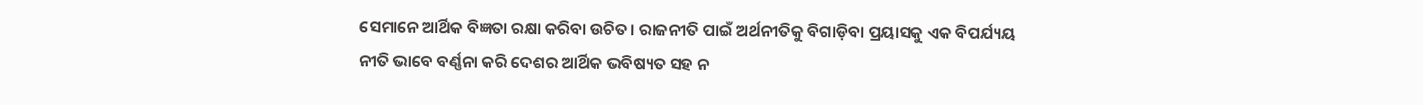ସେମାନେ ଆର୍ଥିକ ବିଜ୍ଞତା ରକ୍ଷା କରିବା ଉଚିତ। ରାଜନୀତି ପାଇଁ ଅର୍ଥନୀତିକୁ ବିଗାଡ଼ିବା ପ୍ରୟାସକୁ ଏକ ବିପର୍ଯ୍ୟୟ ନୀତି ଭାବେ ବର୍ଣ୍ଣନା କରି ଦେଶର ଆର୍ଥିକ ଭବିଷ୍ୟତ ସହ ନ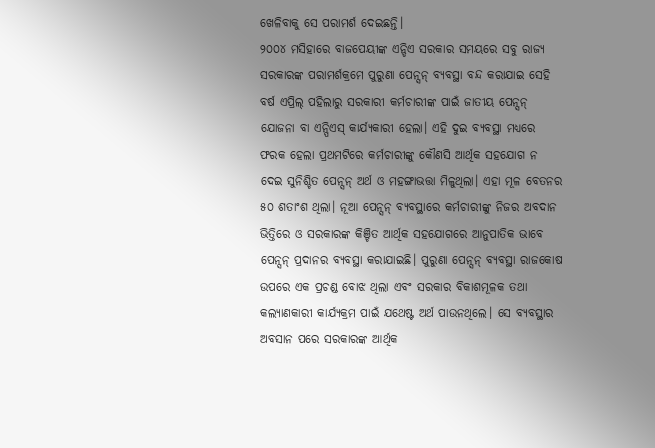ଖେଳିବାକୁ ସେ ପରାମର୍ଶ ଦେଇଛନ୍ତି।
୨୦୦୪ ମସିହାରେ ବାଜପେୟୀଙ୍କ ଏନ୍ଡିଏ ସରକାର ସମୟରେ ସବୁ ରାଜ୍ୟ ସରକାରଙ୍କ ପରାମର୍ଶକ୍ରମେ ପୁରୁଣା ପେନ୍ସନ୍ ବ୍ୟବସ୍ଥା ବନ୍ଦ କରାଯାଇ ସେହି ବର୍ଷ ଏପ୍ରିଲ୍ ପହିଲାରୁ ସରକାରୀ କର୍ମଚାରୀଙ୍କ ପାଇଁ ଜାତୀୟ ପେନ୍ସନ୍ ଯୋଜନା ବା ଏନ୍ପିଏସ୍ କାର୍ଯ୍ୟକାରୀ ହେଲା। ଏହି ଦୁଇ ବ୍ୟବସ୍ଥା ମଧ୍ୟରେ ଫରକ ହେଲା ପ୍ରଥମଟିରେ କର୍ମଚାରୀଙ୍କୁ କୌଣସି ଆର୍ଥିକ ସହଯୋଗ ନ ଦେଇ ସୁନିଶ୍ଚିତ ପେନ୍ସନ୍ ଅର୍ଥ ଓ ମହଙ୍ଗାଭତ୍ତା ମିଳୁଥିଲା। ଏହା ମୂଳ ବେତନର ୫୦ ଶତାଂଶ ଥିଲା। ନୂଆ ପେନ୍ସନ୍ ବ୍ୟବସ୍ଥାରେ କର୍ମଚାରୀଙ୍କୁ ନିଜର ଅବଦାନ ଭିତ୍ତିରେ ଓ ସରକାରଙ୍କ କିଞ୍ଚିତ ଆର୍ଥିକ ସହଯୋଗରେ ଆନୁପାତିକ ଭାବେ ପେନ୍ସନ୍ ପ୍ରଦାନର ବ୍ୟବସ୍ଥା କରାଯାଇଛି। ପୁରୁଣା ପେନ୍ସନ୍ ବ୍ୟବସ୍ଥା ରାଜକୋଷ ଉପରେ ଏକ ପ୍ରଚଣ୍ଡ ବୋଝ ଥିଲା ଏବଂ ସରକାର ବିକାଶମୂଳକ ତଥା କଲ୍ୟାଣକାରୀ କାର୍ଯ୍ୟକ୍ରମ ପାଇଁ ଯଥେଷ୍ଟ ଅର୍ଥ ପାଉନଥିଲେ। ସେ ବ୍ୟବସ୍ଥାର ଅବସାନ ପରେ ସରକାରଙ୍କ ଆର୍ଥିକ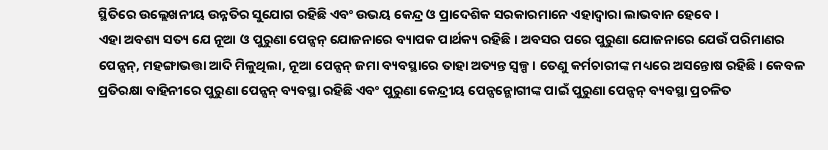ସ୍ଥିତିରେ ଉଲ୍ଲେଖନୀୟ ଉନ୍ନତିର ସୁଯୋଗ ରହିଛି ଏବଂ ଉଭୟ କେନ୍ଦ୍ର ଓ ପ୍ରାଦେଶିକ ସରକାରମାନେ ଏହାଦ୍ୱାରା ଲାଭବାନ ହେବେ।
ଏହା ଅବଶ୍ୟ ସତ୍ୟ ଯେ ନୂଆ ଓ ପୁରୁଣା ପେନ୍ସନ୍ ଯୋଜନାରେ ବ୍ୟାପକ ପାର୍ଥକ୍ୟ ରହିଛି। ଅବସର ପରେ ପୁରୁଣା ଯୋଜନାରେ ଯେଉଁ ପରିମାଣର ପେନ୍ସନ୍, ମହଙ୍ଗାଭତ୍ତା ଆଦି ମିଳୁଥିଲା, ନୂଆ ପେନ୍ସନ୍ ଜମା ବ୍ୟବସ୍ଥାରେ ତାହା ଅତ୍ୟନ୍ତ ସ୍ୱଳ୍ପ। ତେଣୁ କର୍ମଚାରୀଙ୍କ ମଧ୍ୟରେ ଅସନ୍ତୋଷ ରହିଛି। କେବଳ ପ୍ରତିରକ୍ଷା ବାହିନୀରେ ପୁରୁଣା ପେନ୍ସନ୍ ବ୍ୟବସ୍ଥା ରହିଛି ଏବଂ ପୁରୁଣା କେନ୍ଦ୍ରୀୟ ପେନ୍ସନ୍ଭୋଗୀଙ୍କ ପାଇଁ ପୁରୁଣା ପେନ୍ସନ୍ ବ୍ୟବସ୍ଥା ପ୍ରଚଳିତ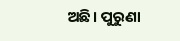ଅଛି। ପୁରୁଣା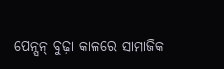ପେନ୍ସନ୍ ବୁଢ଼ା କାଳରେ ସାମାଜିକ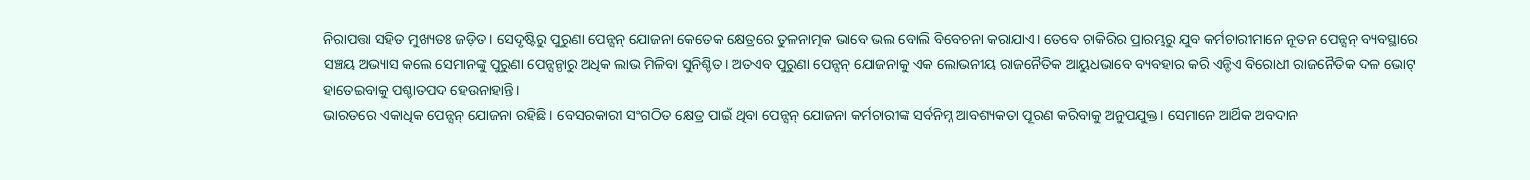ନିରାପତ୍ତା ସହିତ ମୁଖ୍ୟତଃ ଜଡ଼ିତ। ସେଦୃଷ୍ଟିରୁ ପୁରୁଣା ପେନ୍ସନ୍ ଯୋଜନା କେତେକ କ୍ଷେତ୍ରରେ ତୁଳନାତ୍ମକ ଭାବେ ଭଲ ବୋଲି ବିବେଚନା କରାଯାଏ। ତେବେ ଚାକିରିର ପ୍ରାରମ୍ଭରୁ ଯୁବ କର୍ମଚାରୀମାନେ ନୂତନ ପେନ୍ସନ୍ ବ୍ୟବସ୍ଥାରେ ସଞ୍ଚୟ ଅଭ୍ୟାସ କଲେ ସେମାନଙ୍କୁ ପୁରୁଣା ପେନ୍ସନ୍ଠାରୁ ଅଧିକ ଲାଭ ମିଳିବା ସୁନିଶ୍ଚିତ। ଅତଏବ ପୁରୁଣା ପେନ୍ସନ୍ ଯୋଜନାକୁ ଏକ ଲୋଭନୀୟ ରାଜନୈତିକ ଆୟୁଧଭାବେ ବ୍ୟବହାର କରି ଏନ୍ଡିଏ ବିରୋଧୀ ରାଜନୈତିକ ଦଳ ଭୋଟ୍ ହାତେଇବାକୁ ପଶ୍ଚାତପଦ ହେଉନାହାନ୍ତି।
ଭାରତରେ ଏକାଧିକ ପେନ୍ସନ୍ ଯୋଜନା ରହିଛି। ବେସରକାରୀ ସଂଗଠିତ କ୍ଷେତ୍ର ପାଇଁ ଥିବା ପେନ୍ସନ୍ ଯୋଜନା କର୍ମଚାରୀଙ୍କ ସର୍ବନିମ୍ନ ଆବଶ୍ୟକତା ପୂରଣ କରିବାକୁ ଅନୁପଯୁକ୍ତ। ସେମାନେ ଆର୍ଥିକ ଅବଦାନ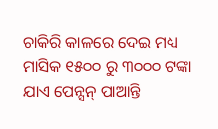ଚାକିରି କାଳରେ ଦେଇ ମଧ୍ୟ ମାସିକ ୧୫୦୦ ରୁ ୩୦୦୦ ଟଙ୍କା ଯାଏ ପେନ୍ସନ୍ ପାଆନ୍ତି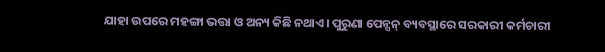ଯାହା ଉପରେ ମହଙ୍ଗା ଭତ୍ତା ଓ ଅନ୍ୟ କିଛି ନଥାଏ। ପୁରୁଣା ପେନ୍ସନ୍ ବ୍ୟବସ୍ଥାରେ ସରକାରୀ କର୍ମଚାରୀ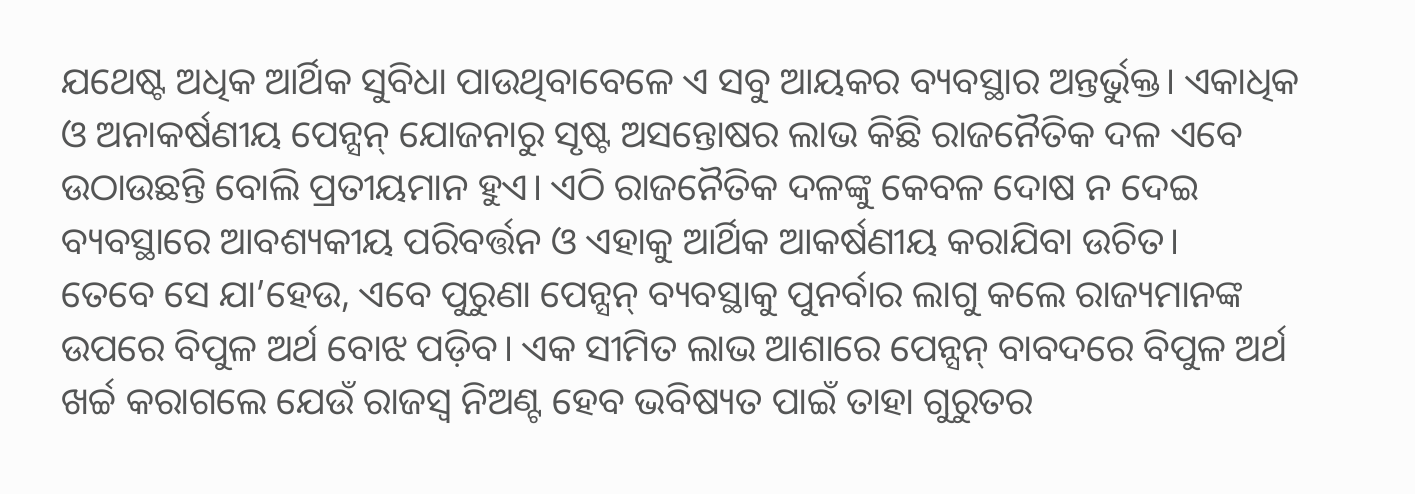ଯଥେଷ୍ଟ ଅଧିକ ଆର୍ଥିକ ସୁବିଧା ପାଉଥିବାବେଳେ ଏ ସବୁ ଆୟକର ବ୍ୟବସ୍ଥାର ଅନ୍ତର୍ଭୁକ୍ତ। ଏକାଧିକ ଓ ଅନାକର୍ଷଣୀୟ ପେନ୍ସନ୍ ଯୋଜନାରୁ ସୃଷ୍ଟ ଅସନ୍ତୋଷର ଲାଭ କିଛି ରାଜନୈତିକ ଦଳ ଏବେ ଉଠାଉଛନ୍ତି ବୋଲି ପ୍ରତୀୟମାନ ହୁଏ। ଏଠି ରାଜନୈତିକ ଦଳଙ୍କୁ କେବଳ ଦୋଷ ନ ଦେଇ ବ୍ୟବସ୍ଥାରେ ଆବଶ୍ୟକୀୟ ପରିବର୍ତ୍ତନ ଓ ଏହାକୁ ଆର୍ଥିକ ଆକର୍ଷଣୀୟ କରାଯିବା ଉଚିତ।
ତେବେ ସେ ଯା’ହେଉ, ଏବେ ପୁରୁଣା ପେନ୍ସନ୍ ବ୍ୟବସ୍ଥାକୁ ପୁନର୍ବାର ଲାଗୁ କଲେ ରାଜ୍ୟମାନଙ୍କ ଉପରେ ବିପୁଳ ଅର୍ଥ ବୋଝ ପଡ଼ିବ। ଏକ ସୀମିତ ଲାଭ ଆଶାରେ ପେନ୍ସନ୍ ବାବଦରେ ବିପୁଳ ଅର୍ଥ ଖର୍ଚ୍ଚ କରାଗଲେ ଯେଉଁ ରାଜସ୍ୱ ନିଅଣ୍ଟ ହେବ ଭବିଷ୍ୟତ ପାଇଁ ତାହା ଗୁରୁତର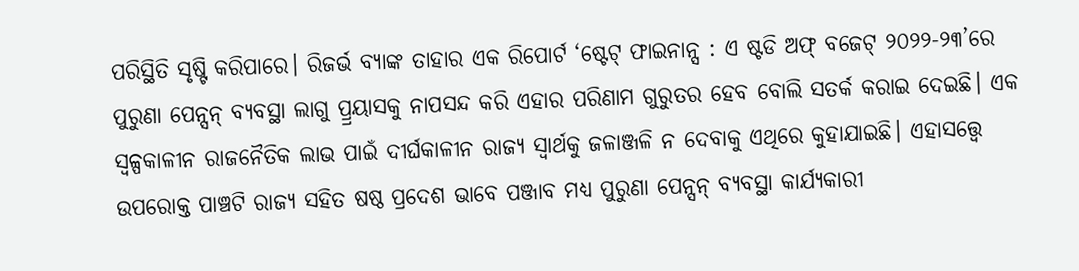ପରିସ୍ଥିତି ସୃଷ୍ଟି କରିପାରେ। ରିଜର୍ଭ ବ୍ୟାଙ୍କ ତାହାର ଏକ ରିପୋର୍ଟ ‘ଷ୍ଟେଟ୍ ଫାଇନାନ୍ସ : ଏ ଷ୍ଟଡି ଅଫ୍ ବଜେଟ୍ ୨୦୨୨-୨୩’ରେ ପୁରୁଣା ପେନ୍ସନ୍ ବ୍ୟବସ୍ଥା ଲାଗୁ ପ୍ର୍ରୟାସକୁ ନାପସନ୍ଦ କରି ଏହାର ପରିଣାମ ଗୁରୁତର ହେବ ବୋଲି ସତର୍କ କରାଇ ଦେଇଛି। ଏକ ସ୍ୱଳ୍ପକାଳୀନ ରାଜନୈତିକ ଲାଭ ପାଇଁ ଦୀର୍ଘକାଳୀନ ରାଜ୍ୟ ସ୍ୱାର୍ଥକୁ ଜଳାଞ୍ଜଳି ନ ଦେବାକୁ ଏଥିରେ କୁହାଯାଇଛି। ଏହାସତ୍ତ୍ବେ ଉପରୋକ୍ତ ପାଞ୍ଚଟି ରାଜ୍ୟ ସହିତ ଷଷ୍ଠ ପ୍ରଦେଶ ଭାବେ ପଞ୍ଜାବ ମଧ୍ୟ ପୁରୁଣା ପେନ୍ସନ୍ ବ୍ୟବସ୍ଥା କାର୍ଯ୍ୟକାରୀ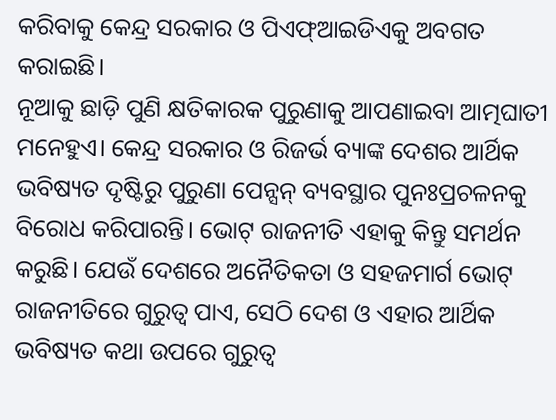କରିବାକୁ କେନ୍ଦ୍ର ସରକାର ଓ ପିଏଫ୍ଆଇଡିଏକୁ ଅବଗତ କରାଇଛି।
ନୂଆକୁ ଛାଡ଼ି ପୁଣି କ୍ଷତିକାରକ ପୁରୁଣାକୁ ଆପଣାଇବା ଆତ୍ମଘାତୀ ମନେହୁଏ। କେନ୍ଦ୍ର ସରକାର ଓ ରିଜର୍ଭ ବ୍ୟାଙ୍କ ଦେଶର ଆର୍ଥିକ ଭବିଷ୍ୟତ ଦୃଷ୍ଟିରୁ ପୁରୁଣା ପେନ୍ସନ୍ ବ୍ୟବସ୍ଥାର ପୁନଃପ୍ରଚଳନକୁ ବିରୋଧ କରିପାରନ୍ତି। ଭୋଟ୍ ରାଜନୀତି ଏହାକୁ କିନ୍ତୁ ସମର୍ଥନ କରୁଛି। ଯେଉଁ ଦେଶରେ ଅନୈତିକତା ଓ ସହଜମାର୍ଗ ଭୋଟ୍ ରାଜନୀତିରେ ଗୁରୁତ୍ୱ ପାଏ, ସେଠି ଦେଶ ଓ ଏହାର ଆର୍ଥିକ ଭବିଷ୍ୟତ କଥା ଉପରେ ଗୁରୁତ୍ୱ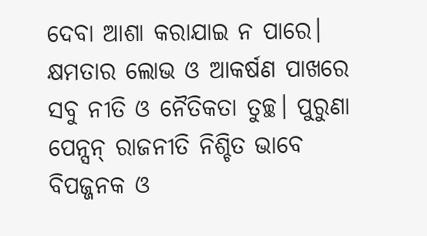ଦେବା ଆଶା କରାଯାଇ ନ ପାରେ। କ୍ଷମତାର ଲୋଭ ଓ ଆକର୍ଷଣ ପାଖରେ ସବୁ ନୀତି ଓ ନୈତିକତା ତୁଚ୍ଛ। ପୁରୁଣା ପେନ୍ସନ୍ ରାଜନୀତି ନିଶ୍ଚିତ ଭାବେ ବିପଜ୍ଜନକ ଓ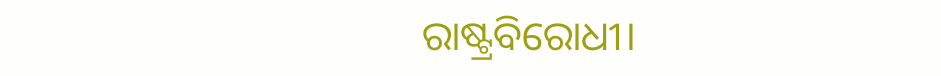ରାଷ୍ଟ୍ରବିରୋଧୀ।